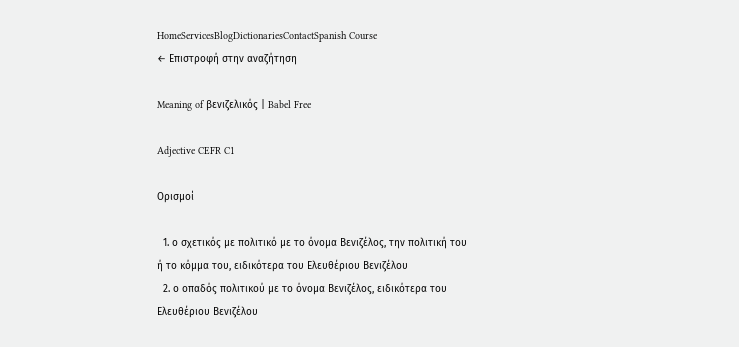HomeServicesBlogDictionariesContactSpanish Course
← Επιστροφή στην αναζήτηση

Meaning of βενιζελικός | Babel Free

Adjective CEFR C1

Ορισμοί

  1. ο σχετικός με πολιτικό με το όνομα Βενιζέλος, την πολιτική του ή το κόμμα του, ειδικότερα του Ελευθέριου Βενιζέλου
  2. ο οπαδός πολιτικού με το όνομα Βενιζέλος, ειδικότερα του Ελευθέριου Βενιζέλου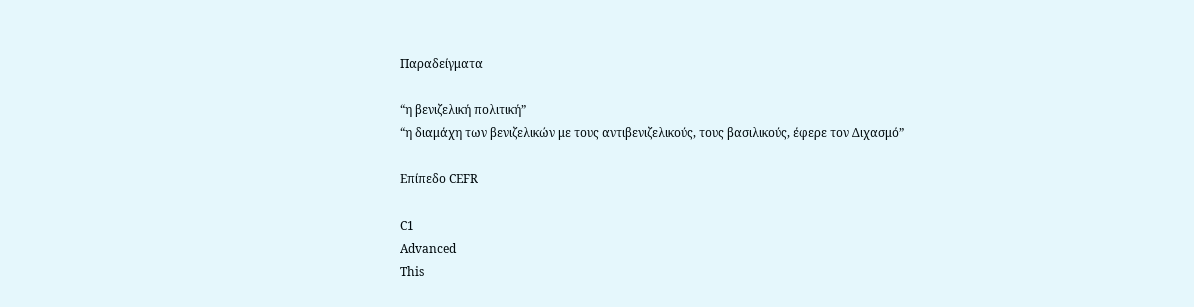Παραδείγματα

“η βενιζελική πολιτική”
“η διαμάχη των βενιζελικών με τους αντιβενιζελικούς, τους βασιλικούς, έφερε τον Διχασμό”

Επίπεδο CEFR

C1
Advanced
This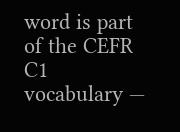word is part of the CEFR C1 vocabulary —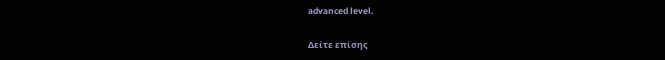advanced level.

Δείτε επίσης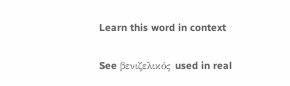Learn this word in context

See βενιζελικός used in real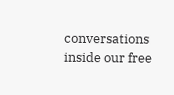conversations inside our free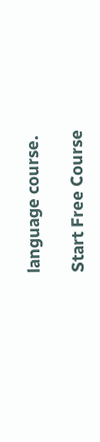language course.

Start Free Course